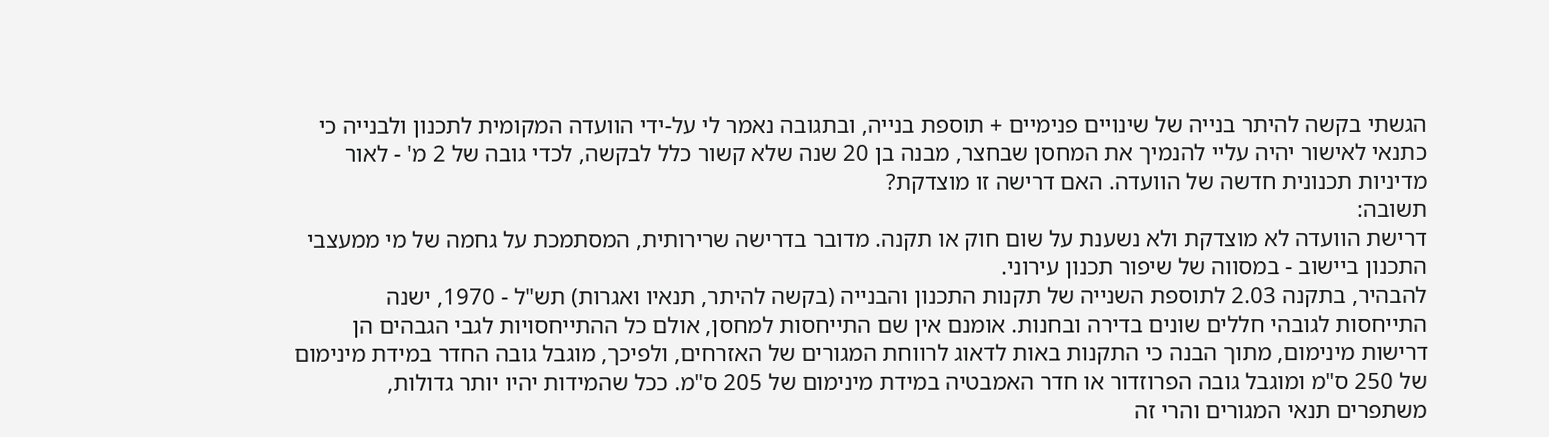הגשתי בקשה להיתר בנייה של שינויים פנימיים + תוספת בנייה, ובתגובה נאמר לי על-ידי הוועדה המקומית לתכנון ולבנייה כי כתנאי לאישור יהיה עליי להנמיך את המחסן שבחצר, מבנה בן 20 שנה שלא קשור כלל לבקשה, לכדי גובה של 2 מ' - לאור מדיניות תכנונית חדשה של הוועדה. האם דרישה זו מוצדקת?
תשובה:
דרישת הוועדה לא מוצדקת ולא נשענת על שום חוק או תקנה. מדובר בדרישה שרירותית, המסתמכת על גחמה של מי ממעצבי התכנון ביישוב - במסווה של שיפור תכנון עירוני.
להבהיר, בתקנה 2.03 לתוספת השנייה של תקנות התכנון והבנייה (בקשה להיתר, תנאיו ואגרות) תש"ל - 1970, ישנה התייחסות לגובהי חללים שונים בדירה ובחנות. אומנם אין שם התייחסות למחסן, אולם כל ההתייחסויות לגבי הגבהים הן דרישות מינימום, מתוך הבנה כי התקנות באות לדאוג לרווחת המגורים של האזרחים, ולפיכך, מוגבל גובה החדר במידת מינימום של 250 ס"מ ומוגבל גובה הפרוזדור או חדר האמבטיה במידת מינימום של 205 ס"מ. ככל שהמידות יהיו יותר גדולות, משתפרים תנאי המגורים והרי זה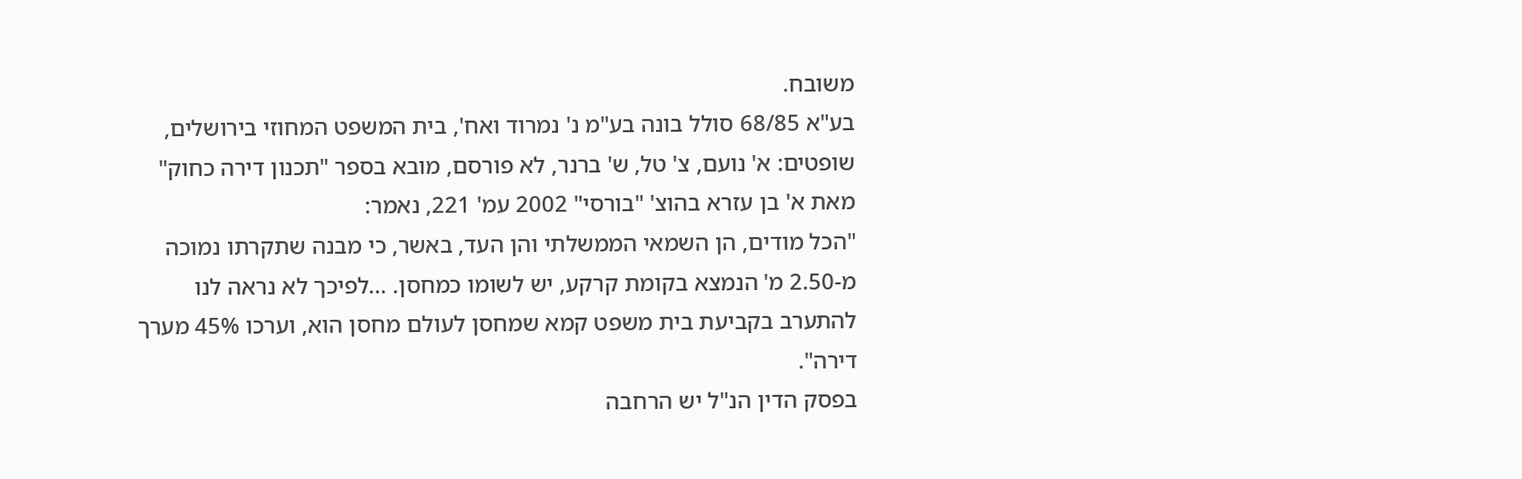משובח.
בע"א 68/85 סולל בונה בע"מ נ' נמרוד ואח', בית המשפט המחוזי בירושלים, שופטים: א' נועם, צ' טל, ש' ברנר, לא פורסם, מובא בספר "תכנון דירה כחוק" מאת א' בן עזרא בהוצ' "בורסי" 2002 עמ' 221, נאמר:
"הכל מודים, הן השמאי הממשלתי והן העד, באשר, כי מבנה שתקרתו נמוכה מ-2.50 מ' הנמצא בקומת קרקע, יש לשומו כמחסן. ...לפיכך לא נראה לנו להתערב בקביעת בית משפט קמא שמחסן לעולם מחסן הוא, וערכו 45% מערך דירה".
בפסק הדין הנ"ל יש הרחבה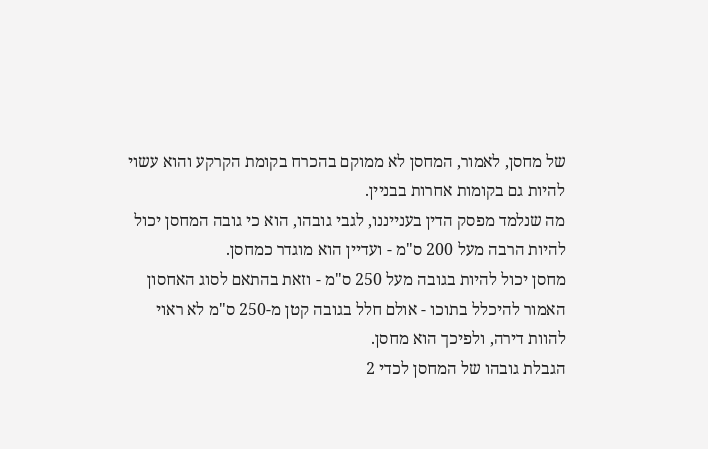של מחסן, לאמור, המחסן לא ממוקם בהכרח בקומת הקרקע והוא עשוי להיות גם בקומות אחרות בבניין.
מה שנלמד מפסק הדין בענייננו, לגבי גובהו, הוא כי גובה המחסן יכול להיות הרבה מעל 200 ס"מ - ועדיין הוא מוגדר כמחסן.
מחסן יכול להיות בגובה מעל 250 ס"מ - וזאת בהתאם לסוג האחסון האמור להיכלל בתוכו - אולם חלל בגובה קטן מ-250 ס"מ לא ראוי להוות דירה, ולפיכך הוא מחסן.
הגבלת גובהו של המחסן לכדי 2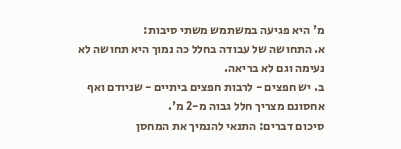מ' היא פגיעה במשתמש משתי סיבות:
א. התחושה של עבודה בחלל כה נמוך היא תחושה לא נעימה וגם לא בריאה.
ב. יש חפצים - לרבות חפצים ביתיים - שניודם ואף אחסונם מצריך חלל גבוה מ-2 מ'.
סיכום דברים: התנאי להנמיך את המחסן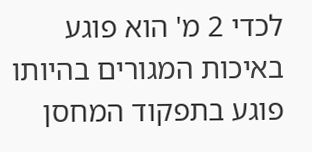לכדי 2 מ' הוא פוגע באיכות המגורים בהיותו פוגע בתפקוד המחסן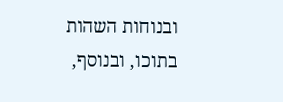ובנוחות השהות בתוכו, ובנוסף,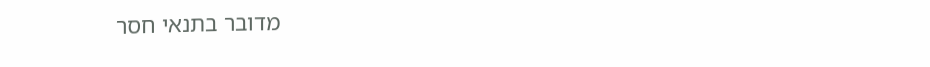מדובר בתנאי חסר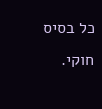כל בסיס חוקי.